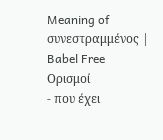Meaning of συνεστραμμένος | Babel Free
Ορισμοί
- που έχει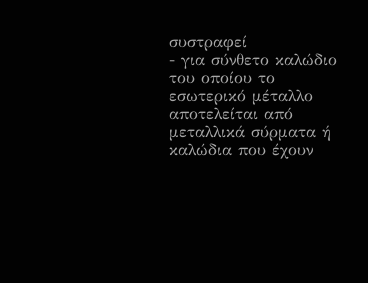συστραφεί
- για σύνθετο καλώδιο του οποίου το εσωτερικό μέταλλο αποτελείται από μεταλλικά σύρματα ή καλώδια που έχουν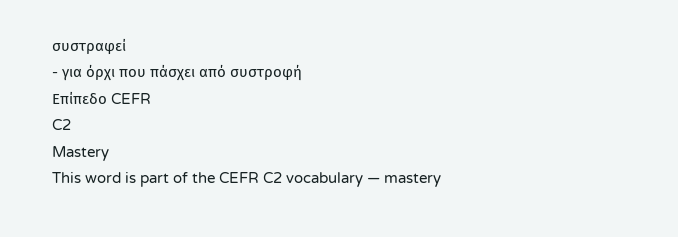συστραφεί
- για όρχι που πάσχει από συστροφή
Επίπεδο CEFR
C2
Mastery
This word is part of the CEFR C2 vocabulary — mastery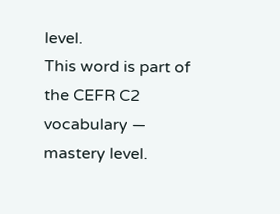level.
This word is part of the CEFR C2 vocabulary — mastery level.